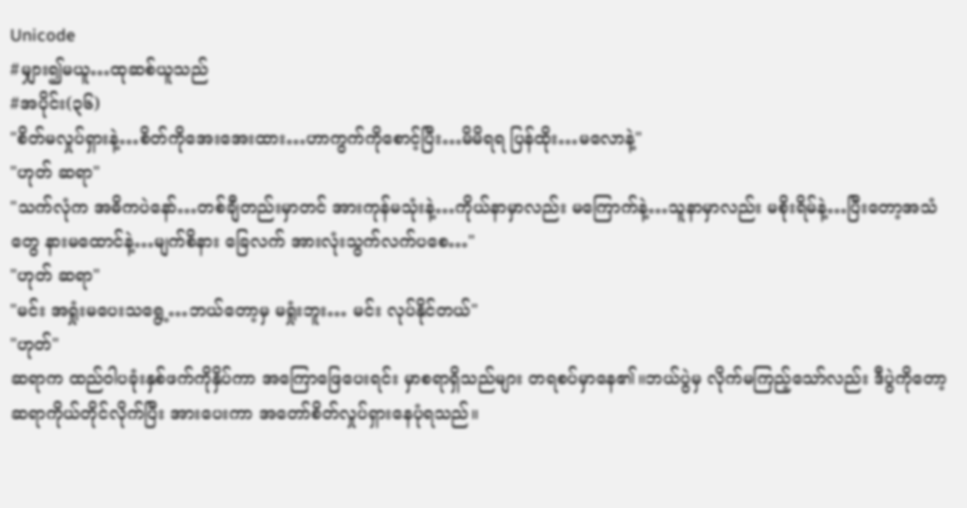Unicode
#မျှား၍မယူ…ထုဆစ်ယူသည်
#အပိုင်း(၃၆)
"စိတ်မလှုပ်ရှားနဲ့…စိတ်ကိုအေးအေးထား…ဟာကွက်ကိုစောင့်ပြီး…မိမိရရ ပြန်ထိုး…မလောနဲ့"
"ဟုတ် ဆရာ"
"သက်လုံက အဓိကပဲနော်…တစ်ချီတည်းမှာတင် အားကုန်မသုံးနဲ့…ကိုယ်နာမှာလည်း မကြောက်နဲ့…သူနာမှာလည်း မစိုးရိမ်နဲ့…ပြီးတော့အသံတွေ နားမထောင်နဲ့…မျက်စိနား ခြေလက် အားလုံးသွက်လက်ပစေ…"
"ဟုတ် ဆရာ"
"မင်း အရှုံးမပေးသရွေ့…ဘယ်တော့မှ မရှုံးဘူး… မင်း လုပ်နိုင်တယ်"
"ဟုတ်"
ဆရာက ထည်ဝါပခုံးနှစ်ဖက်ကိုနှိပ်ကာ အကြောဖြေပေးရင်း မှာစရာရှိသည်များ တရစပ်မှာနေ၏။ဘယ်ပွဲမှ လိုက်မကြည့်သော်လည်း ဒီပွဲကိုတော့ ဆရာကိုယ်တိုင်လိုက်ပြီး အားပေးကာ အတော်စိတ်လှုပ်ရှားနေပုံရသည်။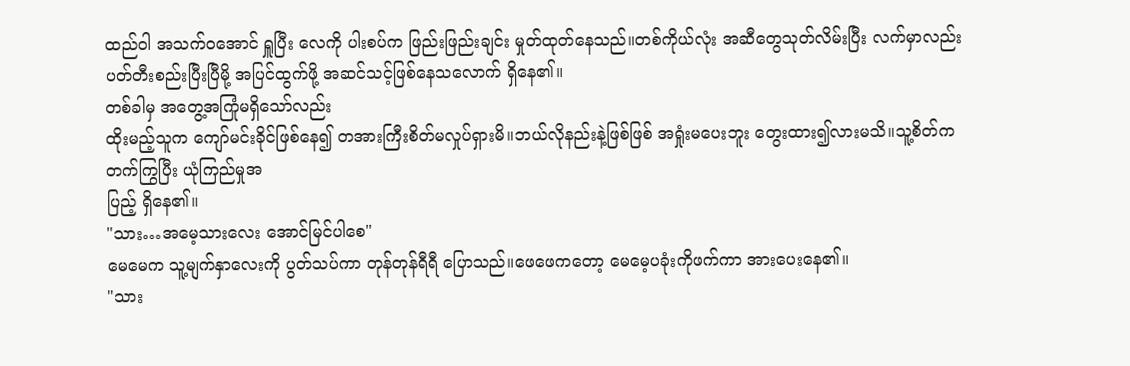ထည်ဝါ အသက်ဝအောင် ရှူပြီး လေကို ပါးစပ်က ဖြည်းဖြည်းချင်း မှုတ်ထုတ်နေသည်။တစ်ကိုယ်လုံး အဆီတွေသုတ်လိမ်းပြီး လက်မှာလည်း ပတ်တီးစည်းပြီးပြီမို့ အပြင်ထွက်ဖို့ အဆင်သင့်ဖြစ်နေသလောက် ရှိနေ၏။
တစ်ခါမှ အတွေ့အကြုံမရှိသော်လည်း
ထိုးမည့်သူက ကျော်မင်းခိုင်ဖြစ်နေ၍ တအားကြီးစိတ်မလှုပ်ရှားမိ။ဘယ်လိုနည်းနဲ့ဖြစ်ဖြစ် အရှုံးမပေးဘူး တွေးထား၍လားမသိ။သူ့စိတ်က တက်ကြွပြီး ယုံကြည်မှုအ
ပြည့် ရှိနေ၏။
"သား…အမေ့သားလေး အောင်မြင်ပါစေ"
မေမေက သူ့မျက်နှာလေးကို ပွတ်သပ်ကာ တုန်တုန်ရီရီ ပြောသည်။ဖေဖေကတော့ မေမေ့ပခုံးကိုဖက်ကာ အားပေးနေ၏။
"သား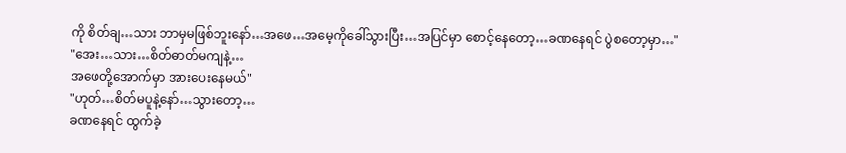ကို စိတ်ချ…သား ဘာမှမဖြစ်ဘူးနော်…အဖေ…အမေ့ကိုခေါ်သွားပြီး…အပြင်မှာ စောင့်နေတော့…ခဏနေရင် ပွဲစတော့မှာ…"
"အေး…သား…စိတ်ဓာတ်မကျနဲ့…
အဖေတို့အောက်မှာ အားပေးနေမယ်"
"ဟုတ်…စိတ်မပူနဲ့နော်…သွားတော့…
ခဏနေရင် ထွက်ခဲ့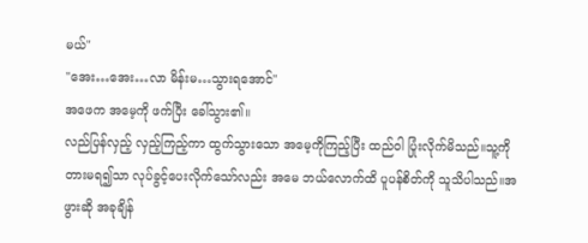မယ်"
"အေး…အေး…လာ မိန်းမ…သွားရအောင်"
အဖေက အမေ့ကို ဖက်ပြီး ခေါ်သွား၏။
လည်ပြန်လှည့် လှည့်ကြည့်ကာ ထွက်သွားသော အမေ့ကိုကြည့်ပြီး ထည်ဝါ ပြုံးလိုက်မိသည်။သူ့ကိုတားမရ၍သာ လုပ်ခွင့်ပေးလိုက်သော်လည်း အမေ ဘယ်လောက်ထိ ပူပန်စိတ်ကို သူသိပါသည်။အဖွားဆို အခုချိန်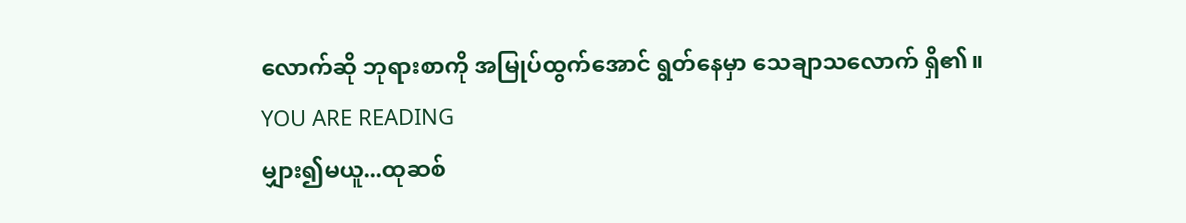လောက်ဆို ဘုရားစာကို အမြုပ်ထွက်အောင် ရွတ်နေမှာ သေချာသလောက် ရှိ၏။
YOU ARE READING
မျှား၍မယူ...ထုဆစ်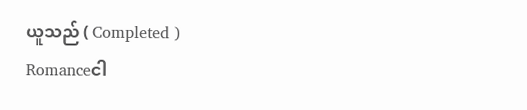ယူသည် ( Completed )
Romanceငါ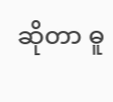ဆိုတာ ဓူ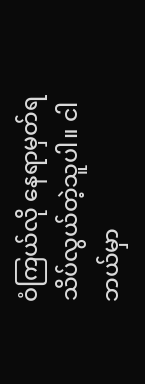ဝံကြယ်လို နေရာမှတ်ရ သိပ်လွယ်တဲ့သူပါ။ ငါဘယ်မှာ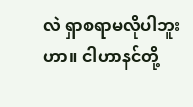လဲ ရှာစရာမလိုပါဘူးဟာ။ ငါဟာနင်တို့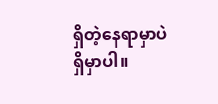ရှိတဲ့နေရာမှာပဲ ရှိမှာပါ။